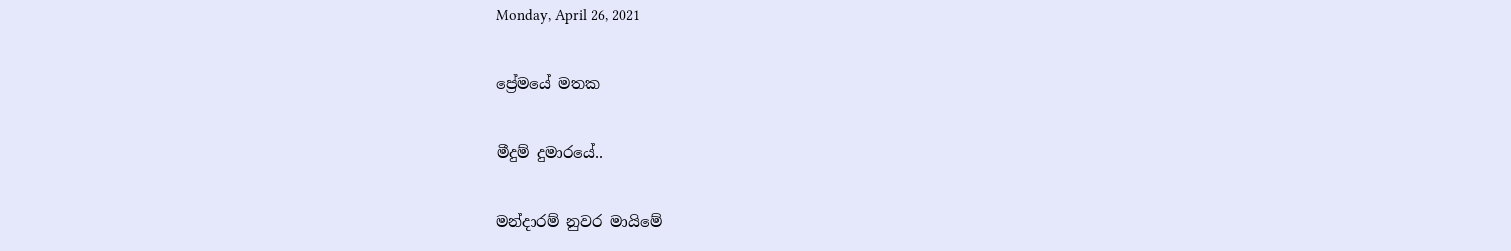Monday, April 26, 2021

ප්‍රේමයේ මතක

මීදුම් දුමාරයේ..

මන්දාරම් නුවර මායිමේ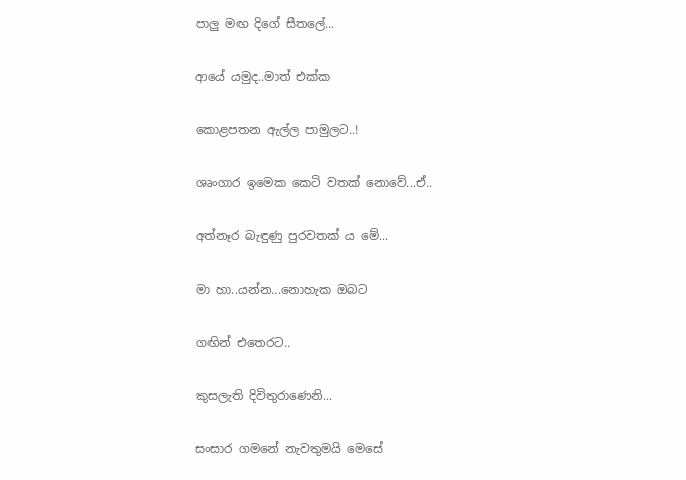පාලු මඟ දිගේ සීතලේ...

ආයේ යමුද..මාත් එක්ක

කොළපතන ඇල්ල පාමුලට..!

ශෘංගාර ඉමෙක කෙටි වතක් නොවේ...ඒ..

අත්නෑර බැඳුණු පුරවතක්‍ ය මේ...

මා හා..යන්න...නොහැක ඔබට

ගඟින් එතෙරට..

කුසලැති දිවිතුරාණෙනි...

සංසාර ගමනේ නැවතුමයි මෙසේ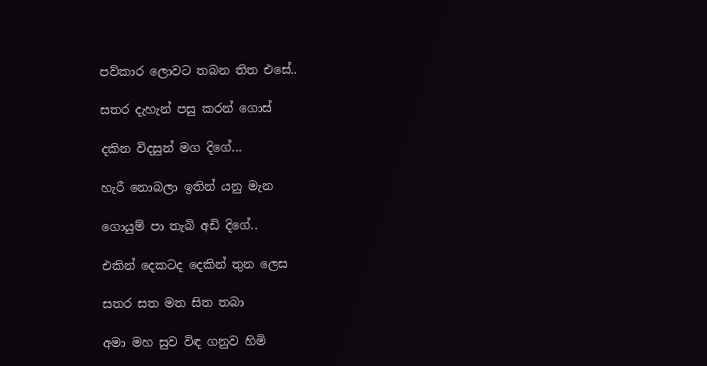පව්කාර ලොවට තබන තිත එසේ..

සතර දැහැන් පසු කරන් ගොස්

දකින විදසුන් මග දිගේ...

හැරී නොබලා ඉතින් යනු මැන

ගොයුම් පා තැබි අඩි දිගේ..

එකින් දෙකටද දෙකින් තුන ලෙස

සතර සත මත සිත තබා

අමා මහ සුව විඳ ගනුව හිමි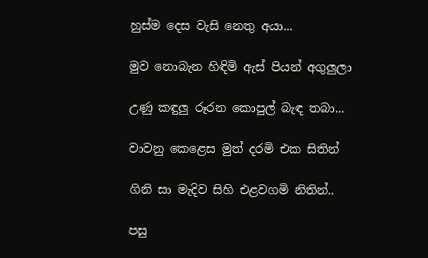හුස්ම දෙස වැසි නෙතු අයා...

මුව නොබැන හිඳිමි ඇස් පියන් අගුලුලා

උණු කඳුලු රූරන කොපුල් බැඳ තබා...

වාවනු කෙළෙස මුත් දරමි එක සිතින්

ගිනි සා මැදිව සිහි එළවගමි නිතින්..

පසු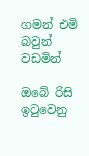ගමන් එමි බවුන් වඩමින්

ඔබේ රිසි ඉටුවෙනු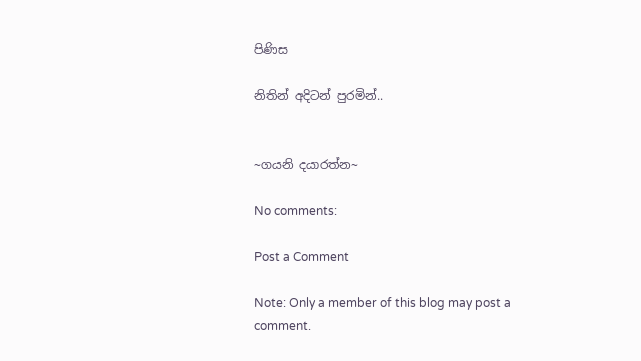පිණිස

නිතින් අදිටන් පුරමින්..


~ගයනි දයාරත්න~

No comments:

Post a Comment

Note: Only a member of this blog may post a comment.